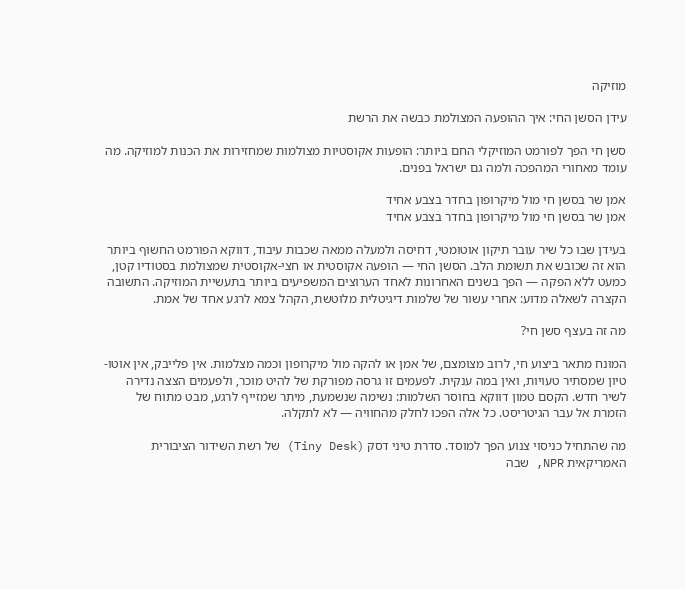מוזיקה

עידן הסשן החי: איך ההופעה המצולמת כבשה את הרשת

סשן חי הפך לפורמט המוזיקלי החם ביותר: הופעות אקוסטיות מצולמות שמחזירות את הכנות למוזיקה. מה עומד מאחורי המהפכה ולמה גם ישראל בפנים.

אמן שר בסשן חי מול מיקרופון בחדר בצבע אחיד
אמן שר בסשן חי מול מיקרופון בחדר בצבע אחיד

בעידן שבו כל שיר עובר תיקון אוטומטי, דחיסה ולמעלה ממאה שכבות עיבוד, דווקא הפורמט החשוף ביותר הוא זה שכובש את תשומת הלב. הסשן החי — הופעה אקוסטית או חצי-אקוסטית שמצולמת בסטודיו קטן, כמעט ללא הפקה — הפך בשנים האחרונות לאחד הערוצים המשפיעים ביותר בתעשיית המוזיקה. התשובה הקצרה לשאלה מדוע: אחרי עשור של שלמות דיגיטלית מלוטשת, הקהל צמא לרגע אחד של אמת.

מה זה בעצף סשן חי?

המונח מתאר ביצוע חי, לרוב מצומצם, של אמן או להקה מול מיקרופון וכמה מצלמות. אין פלייבק, אין אוטו-טיון שמסתיר טעויות, ואין במה ענקית. לפעמים זו גרסה מפורקת של להיט מוכר, ולפעמים הצצה נדירה לשיר חדש. הקסם טמון דווקא בחוסר השלמות: נשימה שנשמעת, מיתר שמזייף לרגע, מבט מתוח של הזמרת אל עבר הגיטריסט. כל אלה הפכו לחלק מהחוויה — לא לתקלה.

מה שהתחיל כניסוי צנוע הפך למוסד. סדרת טיני דסק (Tiny Desk) של רשת השידור הציבורית האמריקאית NPR, שבה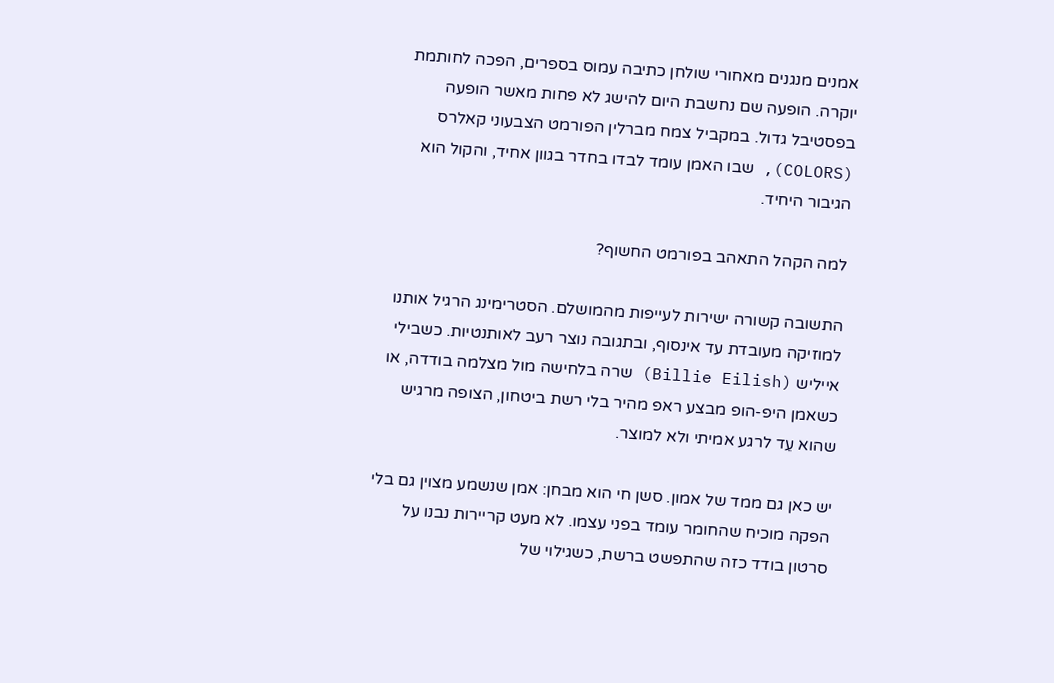אמנים מנגנים מאחורי שולחן כתיבה עמוס בספרים, הפכה לחותמת יוקרה. הופעה שם נחשבת היום להישג לא פחות מאשר הופעה בפסטיבל גדול. במקביל צמח מברלין הפורמט הצבעוני קאלרס (COLORS), שבו האמן עומד לבדו בחדר בגוון אחיד, והקול הוא הגיבור היחיד.

למה הקהל התאהב בפורמט החשוף?

התשובה קשורה ישירות לעייפות מהמושלם. הסטרימינג הרגיל אותנו למוזיקה מעובדת עד אינסוף, ובתגובה נוצר רעב לאותנטיות. כשבילי אייליש (Billie Eilish) שרה בלחישה מול מצלמה בודדה, או כשאמן היפ-הופ מבצע ראפ מהיר בלי רשת ביטחון, הצופה מרגיש שהוא עֵד לרגע אמיתי ולא למוצר.

יש כאן גם ממד של אמון. סשן חי הוא מבחן: אמן שנשמע מצוין גם בלי הפקה מוכיח שהחומר עומד בפני עצמו. לא מעט קריירות נבנו על סרטון בודד כזה שהתפשט ברשת, כשגילוי של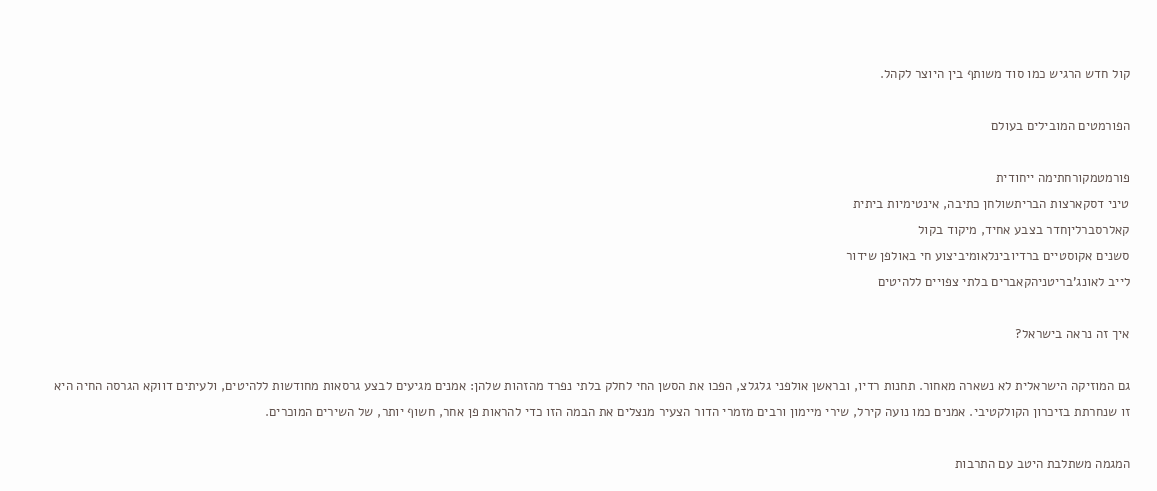קול חדש הרגיש כמו סוד משותף בין היוצר לקהל.

הפורמטים המובילים בעולם

פורמטמקורחתימה ייחודית
טיני דסקארצות הבריתשולחן כתיבה, אינטימיות ביתית
קאלרסברליןחדר בצבע אחיד, מיקוד בקול
סשנים אקוסטיים ברדיובינלאומיביצוע חי באולפן שידור
לייב לאונג’בריטניהקאברים בלתי צפויים ללהיטים

איך זה נראה בישראל?

גם המוזיקה הישראלית לא נשארה מאחור. תחנות רדיו, ובראשן אולפני גלגלצ, הפכו את הסשן החי לחלק בלתי נפרד מהזהות שלהן: אמנים מגיעים לבצע גרסאות מחודשות ללהיטים, ולעיתים דווקא הגרסה החיה היא זו שנחרתת בזיכרון הקולקטיבי. אמנים כמו נועה קירל, שירי מיימון ורבים מזמרי הדור הצעיר מנצלים את הבמה הזו כדי להראות פן אחר, חשוף יותר, של השירים המוכרים.

המגמה משתלבת היטב עם התרבות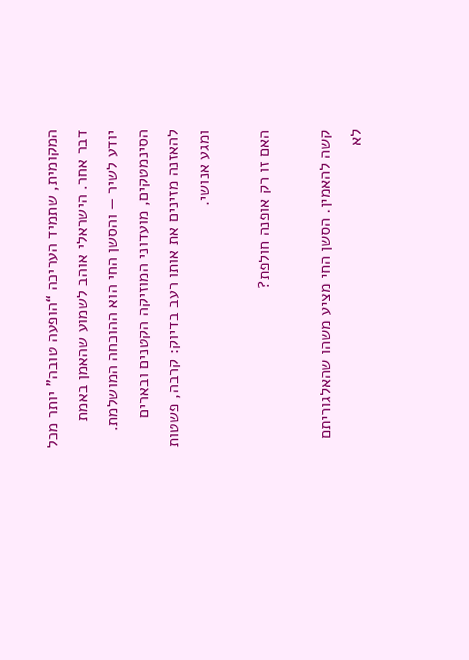המקומית, שתמיד העריכה “הופעה טובה” יותר מכל דבר אחר. הישראלי אוהב לשמוע שהאמן באמת יודע לשיר — והסשן החי הוא ההוכחה המושלמת. הסינמטקים, מועדוני המוזיקה הקטנים ובארים להאזנה מזינים את אותו רעב בדיוק: קרבה, פשטות ומגע אנושי.

האם זו רק אופנה חולפת?

קשה להאמין. הסשן החי מציע משהו שהאלגוריתם לא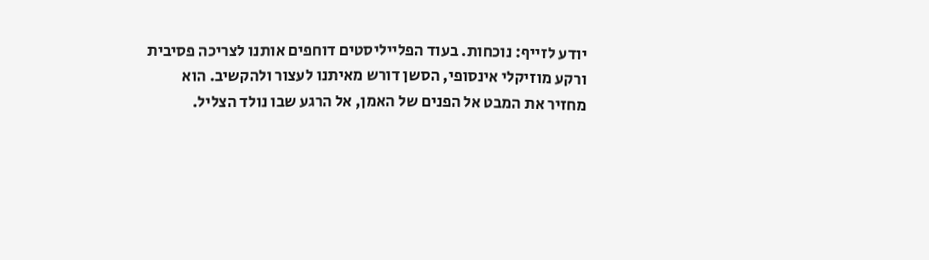יודע לזייף: נוכחות. בעוד הפלייליסטים דוחפים אותנו לצריכה פסיבית ורקע מוזיקלי אינסופי, הסשן דורש מאיתנו לעצור ולהקשיב. הוא מחזיר את המבט אל הפנים של האמן, אל הרגע שבו נולד הצליל.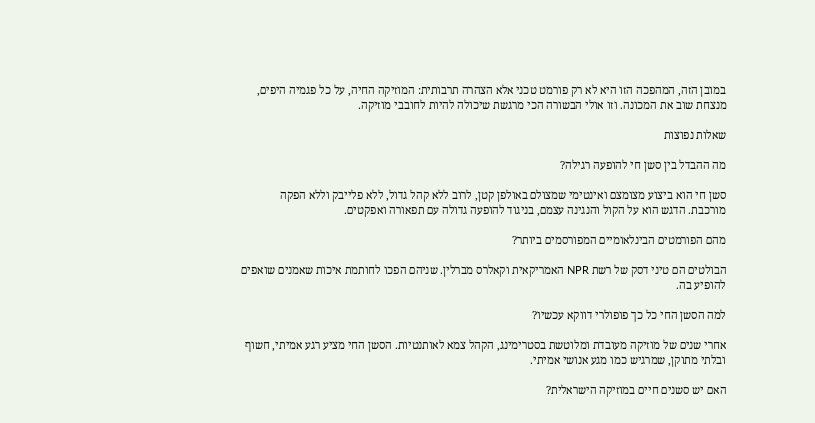במובן הזה, המהפכה הזו היא לא רק פורמט טכני אלא הצהרה תרבותית: המוזיקה החיה, על כל פגמיה היפים, מנצחת שוב את המכונה. וזו אולי הבשורה הכי מרגשת שיכולה להיות לחובבי מוזיקה.

שאלות נפוצות

מה ההבדל בין סשן חי להופעה רגילה?

סשן חי הוא ביצוע מצומצם ואינטימי שמצולם באולפן קטן, לרוב ללא קהל גדול, ללא פלייבק וללא הפקה מורכבת. הדגש הוא על הקול והנגינה עצמם, בניגוד להופעה גדולה עם תפאורה ואפקטים.

מהם הפורמטים הבינלאומיים המפורסמים ביותר?

הבולטים הם טיני דסק של רשת NPR האמריקאית וקאלרס מברלין. שניהם הפכו לחותמת איכות שאמנים שואפים להופיע בה.

למה הסשן החי כל כך פופולרי דווקא עכשיו?

אחרי שנים של מוזיקה מעובדת ומלוטשת בסטרימינג, הקהל צמא לאותנטיות. הסשן החי מציע רגע אמיתי, חשוף ובלתי מתוקן, שמרגיש כמו מגע אנושי אמיתי.

האם יש סשנים חיים במוזיקה הישראלית?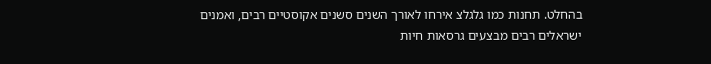בהחלט. תחנות כמו גלגלצ אירחו לאורך השנים סשנים אקוסטיים רבים, ואמנים ישראלים רבים מבצעים גרסאות חיות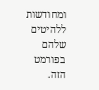ומחודשות ללהיטים שלהם בפורמט הזה.